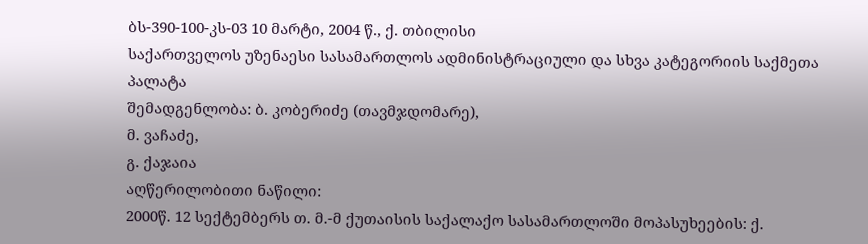ბს-390-100-კს-03 10 მარტი, 2004 წ., ქ. თბილისი
საქართველოს უზენაესი სასამართლოს ადმინისტრაციული და სხვა კატეგორიის საქმეთა პალატა
შემადგენლობა: ბ. კობერიძე (თავმჯდომარე),
მ. ვაჩაძე,
გ. ქაჯაია
აღწერილობითი ნაწილი:
2000წ. 12 სექტემბერს თ. მ.-მ ქუთაისის საქალაქო სასამართლოში მოპასუხეების: ქ.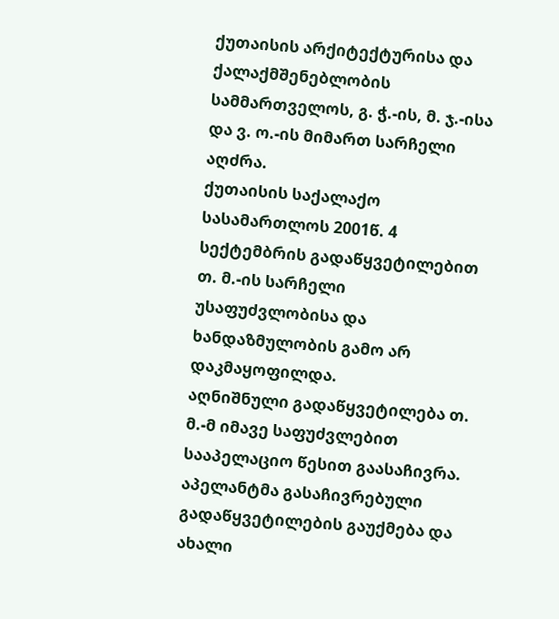ქუთაისის არქიტექტურისა და ქალაქმშენებლობის სამმართველოს, გ. ჭ.-ის, მ. ჯ.-ისა და ვ. ო.-ის მიმართ სარჩელი აღძრა.
ქუთაისის საქალაქო სასამართლოს 2001წ. 4 სექტემბრის გადაწყვეტილებით თ. მ.-ის სარჩელი უსაფუძვლობისა და ხანდაზმულობის გამო არ დაკმაყოფილდა.
აღნიშნული გადაწყვეტილება თ. მ.-მ იმავე საფუძვლებით სააპელაციო წესით გაასაჩივრა. აპელანტმა გასაჩივრებული გადაწყვეტილების გაუქმება და ახალი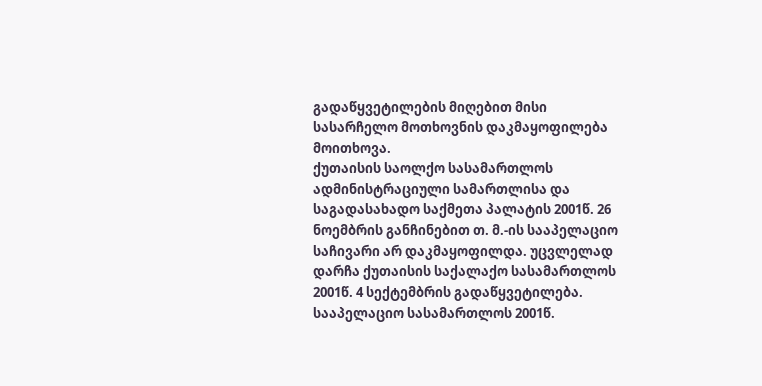გადაწყვეტილების მიღებით მისი სასარჩელო მოთხოვნის დაკმაყოფილება მოითხოვა.
ქუთაისის საოლქო სასამართლოს ადმინისტრაციული სამართლისა და საგადასახადო საქმეთა პალატის 2001წ. 26 ნოემბრის განჩინებით თ. მ.-ის სააპელაციო საჩივარი არ დაკმაყოფილდა. უცვლელად დარჩა ქუთაისის საქალაქო სასამართლოს 2001წ. 4 სექტემბრის გადაწყვეტილება.
სააპელაციო სასამართლოს 2001წ.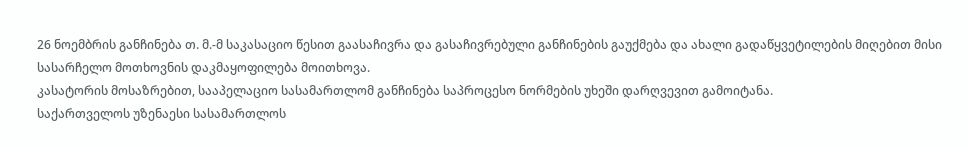26 ნოემბრის განჩინება თ. მ.-მ საკასაციო წესით გაასაჩივრა და გასაჩივრებული განჩინების გაუქმება და ახალი გადაწყვეტილების მიღებით მისი სასარჩელო მოთხოვნის დაკმაყოფილება მოითხოვა.
კასატორის მოსაზრებით, სააპელაციო სასამართლომ განჩინება საპროცესო ნორმების უხეში დარღვევით გამოიტანა.
საქართველოს უზენაესი სასამართლოს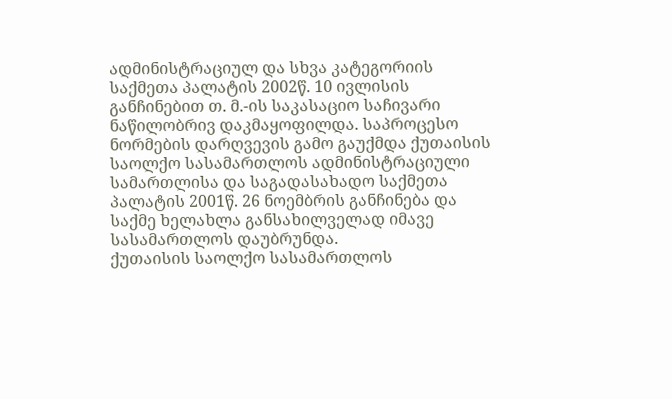ადმინისტრაციულ და სხვა კატეგორიის საქმეთა პალატის 2002წ. 10 ივლისის განჩინებით თ. მ.-ის საკასაციო საჩივარი ნაწილობრივ დაკმაყოფილდა. საპროცესო ნორმების დარღვევის გამო გაუქმდა ქუთაისის საოლქო სასამართლოს ადმინისტრაციული სამართლისა და საგადასახადო საქმეთა პალატის 2001წ. 26 ნოემბრის განჩინება და საქმე ხელახლა განსახილველად იმავე სასამართლოს დაუბრუნდა.
ქუთაისის საოლქო სასამართლოს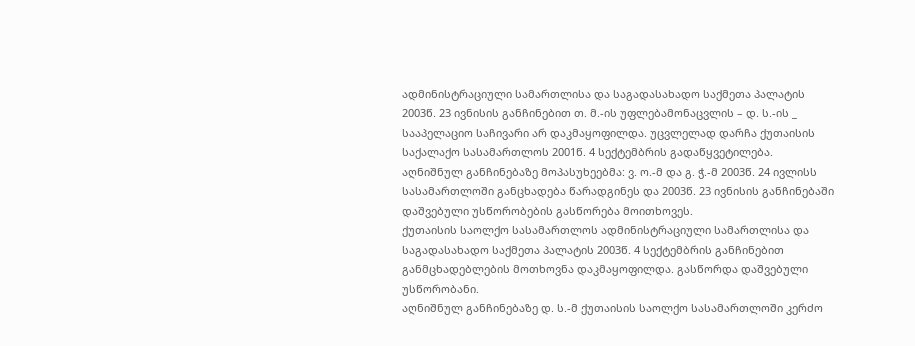ადმინისტრაციული სამართლისა და საგადასახადო საქმეთა პალატის 2003წ. 23 ივნისის განჩინებით თ. მ.-ის უფლებამონაცვლის – დ. ს.-ის _ სააპელაციო საჩივარი არ დაკმაყოფილდა. უცვლელად დარჩა ქუთაისის საქალაქო სასამართლოს 2001წ. 4 სექტემბრის გადაწყვეტილება.
აღნიშნულ განჩინებაზე მოპასუხეებმა: ვ. ო.-მ და გ. ჭ.-მ 2003წ. 24 ივლისს სასამართლოში განცხადება წარადგინეს და 2003წ. 23 ივნისის განჩინებაში დაშვებული უსწორობების გასწორება მოითხოვეს.
ქუთაისის საოლქო სასამართლოს ადმინისტრაციული სამართლისა და საგადასახადო საქმეთა პალატის 2003წ. 4 სექტემბრის განჩინებით განმცხადებლების მოთხოვნა დაკმაყოფილდა. გასწორდა დაშვებული უსწორობანი.
აღნიშნულ განჩინებაზე დ. ს.-მ ქუთაისის საოლქო სასამართლოში კერძო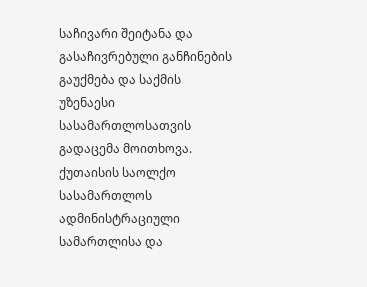საჩივარი შეიტანა და გასაჩივრებული განჩინების გაუქმება და საქმის უზენაესი სასამართლოსათვის გადაცემა მოითხოვა.
ქუთაისის საოლქო სასამართლოს ადმინისტრაციული სამართლისა და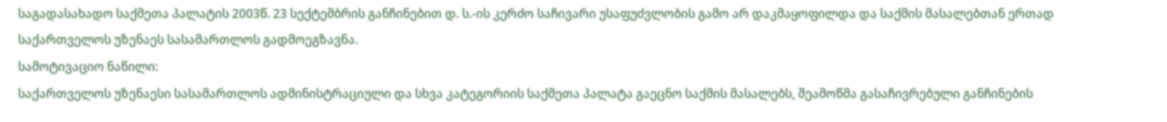საგადასახადო საქმეთა პალატის 2003წ. 23 სექტემბრის განჩინებით დ. ს.-ის კერძო საჩივარი უსაფუძვლობის გამო არ დაკმაყოფილდა და საქმის მასალებთან ერთად საქართველოს უზენაეს სასამართლოს გადმოეგზავნა.
სამოტივაციო ნაწილი:
საქართველოს უზენაესი სასამართლოს ადმინისტრაციული და სხვა კატეგორიის საქმეთა პალატა გაეცნო საქმის მასალებს, შეამოწმა გასაჩივრებული განჩინების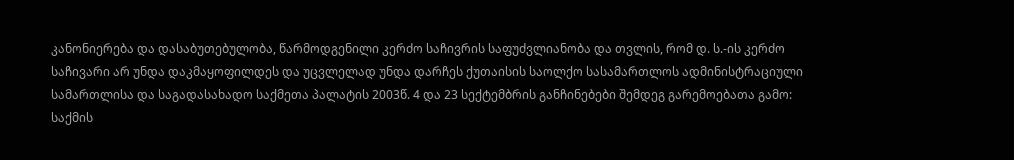კანონიერება და დასაბუთებულობა, წარმოდგენილი კერძო საჩივრის საფუძვლიანობა და თვლის, რომ დ. ს.-ის კერძო საჩივარი არ უნდა დაკმაყოფილდეს და უცვლელად უნდა დარჩეს ქუთაისის საოლქო სასამართლოს ადმინისტრაციული სამართლისა და საგადასახადო საქმეთა პალატის 2003წ. 4 და 23 სექტემბრის განჩინებები შემდეგ გარემოებათა გამო:
საქმის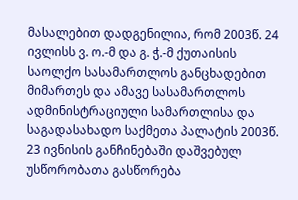მასალებით დადგენილია, რომ 2003წ. 24 ივლისს ვ. ო.-მ და გ. ჭ.-მ ქუთაისის საოლქო სასამართლოს განცხადებით მიმართეს და ამავე სასამართლოს ადმინისტრაციული სამართლისა და საგადასახადო საქმეთა პალატის 2003წ. 23 ივნისის განჩინებაში დაშვებულ უსწორობათა გასწორება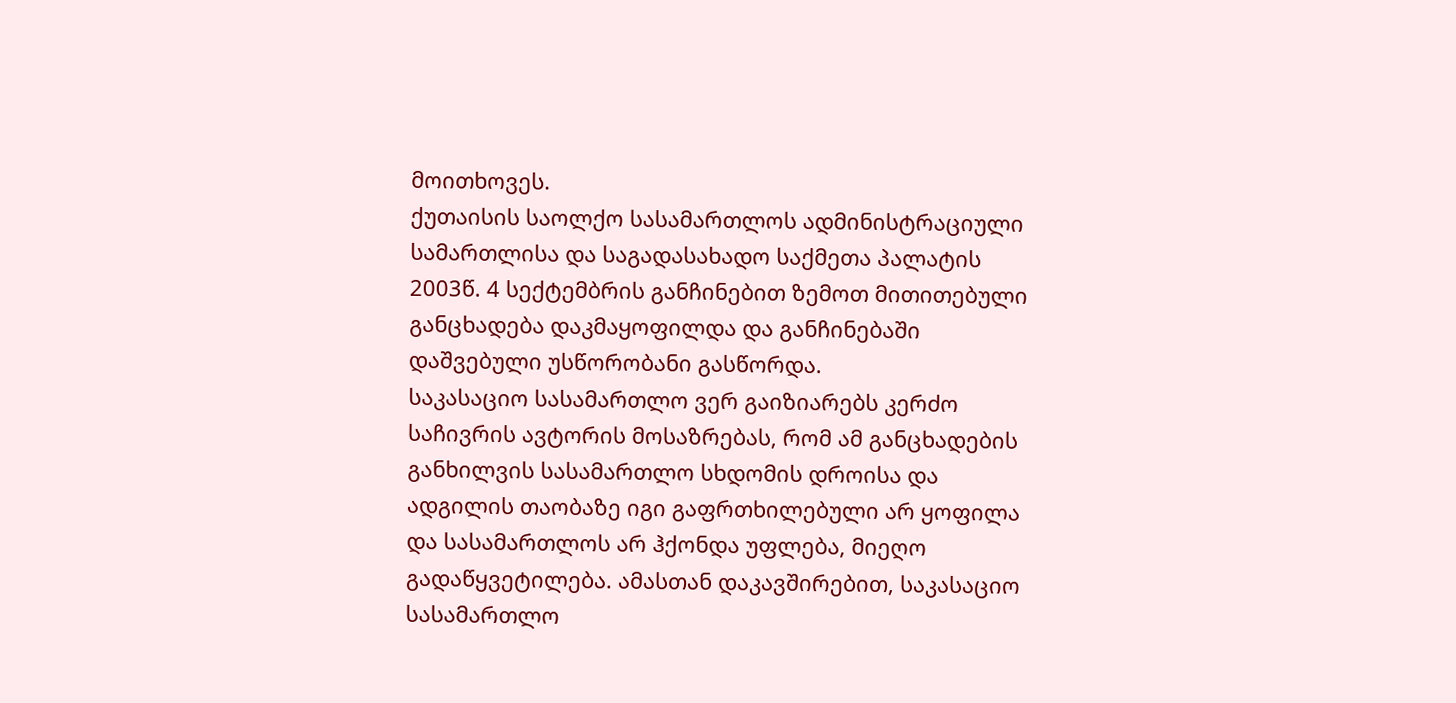მოითხოვეს.
ქუთაისის საოლქო სასამართლოს ადმინისტრაციული სამართლისა და საგადასახადო საქმეთა პალატის 2003წ. 4 სექტემბრის განჩინებით ზემოთ მითითებული განცხადება დაკმაყოფილდა და განჩინებაში დაშვებული უსწორობანი გასწორდა.
საკასაციო სასამართლო ვერ გაიზიარებს კერძო საჩივრის ავტორის მოსაზრებას, რომ ამ განცხადების განხილვის სასამართლო სხდომის დროისა და ადგილის თაობაზე იგი გაფრთხილებული არ ყოფილა და სასამართლოს არ ჰქონდა უფლება, მიეღო გადაწყვეტილება. ამასთან დაკავშირებით, საკასაციო სასამართლო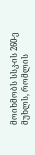მოიხმობს სსკ-ის 260-ე მუხლს, რომლის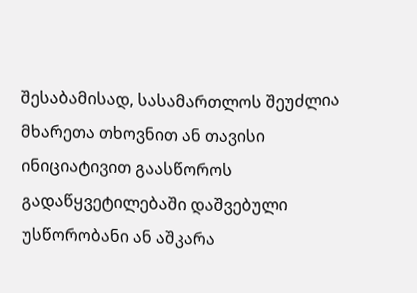შესაბამისად, სასამართლოს შეუძლია მხარეთა თხოვნით ან თავისი ინიციატივით გაასწოროს გადაწყვეტილებაში დაშვებული უსწორობანი ან აშკარა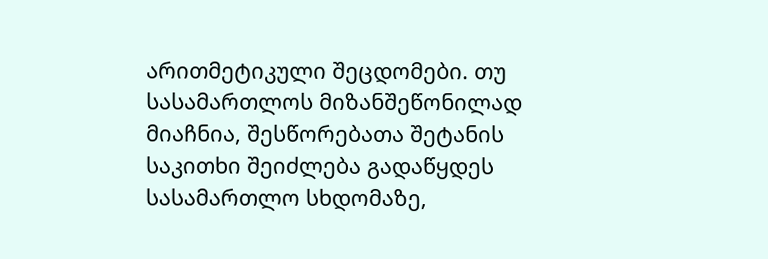არითმეტიკული შეცდომები. თუ სასამართლოს მიზანშეწონილად მიაჩნია, შესწორებათა შეტანის საკითხი შეიძლება გადაწყდეს სასამართლო სხდომაზე,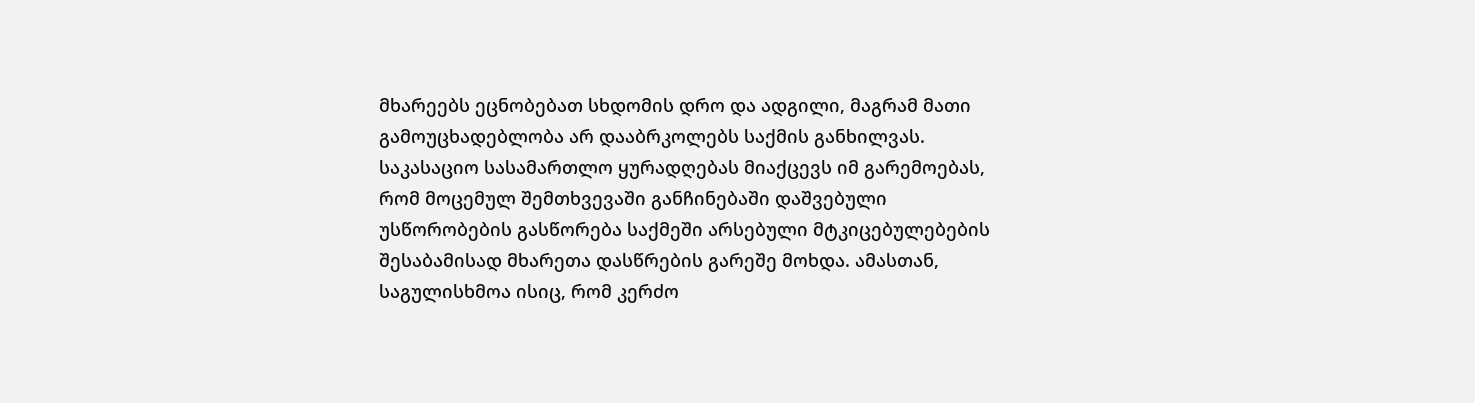მხარეებს ეცნობებათ სხდომის დრო და ადგილი, მაგრამ მათი გამოუცხადებლობა არ დააბრკოლებს საქმის განხილვას.
საკასაციო სასამართლო ყურადღებას მიაქცევს იმ გარემოებას, რომ მოცემულ შემთხვევაში განჩინებაში დაშვებული უსწორობების გასწორება საქმეში არსებული მტკიცებულებების შესაბამისად მხარეთა დასწრების გარეშე მოხდა. ამასთან, საგულისხმოა ისიც, რომ კერძო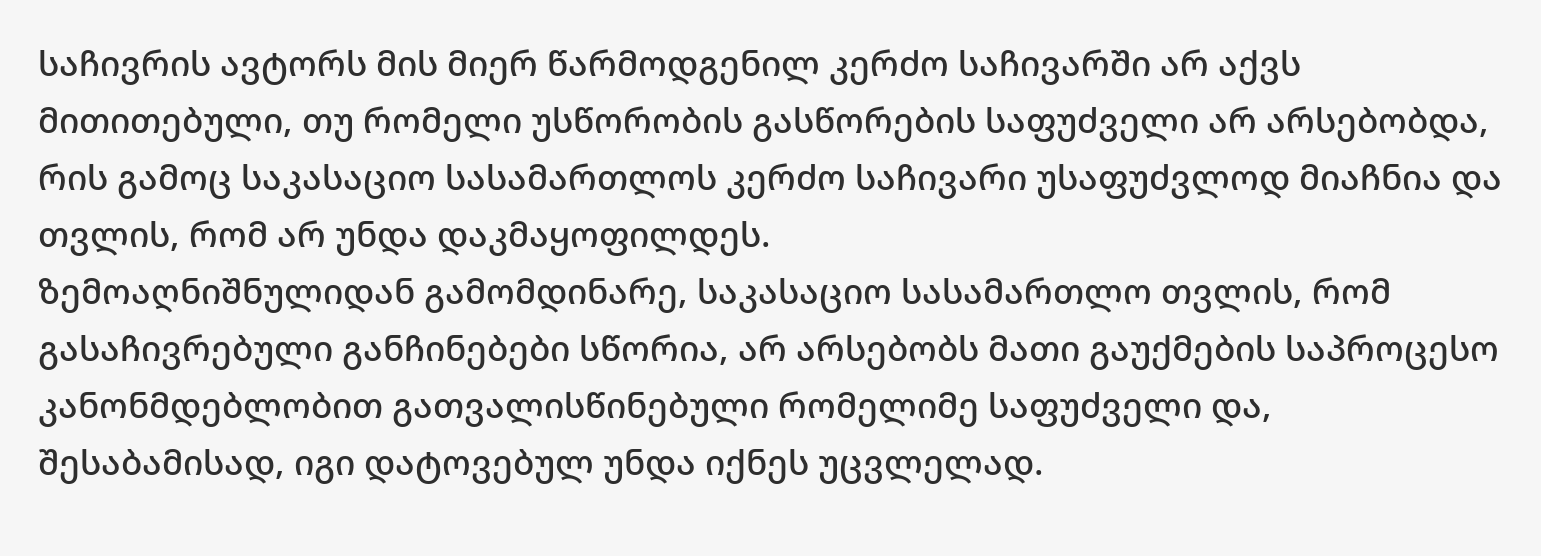საჩივრის ავტორს მის მიერ წარმოდგენილ კერძო საჩივარში არ აქვს მითითებული, თუ რომელი უსწორობის გასწორების საფუძველი არ არსებობდა, რის გამოც საკასაციო სასამართლოს კერძო საჩივარი უსაფუძვლოდ მიაჩნია და თვლის, რომ არ უნდა დაკმაყოფილდეს.
ზემოაღნიშნულიდან გამომდინარე, საკასაციო სასამართლო თვლის, რომ გასაჩივრებული განჩინებები სწორია, არ არსებობს მათი გაუქმების საპროცესო კანონმდებლობით გათვალისწინებული რომელიმე საფუძველი და, შესაბამისად, იგი დატოვებულ უნდა იქნეს უცვლელად.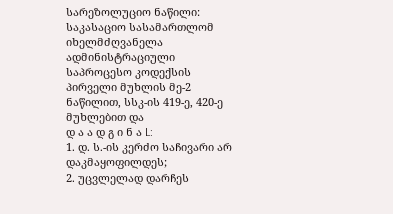სარეზოლუციო ნაწილი:
საკასაციო სასამართლომ იხელმძღვანელა ადმინისტრაციული საპროცესო კოდექსის პირველი მუხლის მე-2 ნაწილით, სსკ-ის 419-ე, 420-ე მუხლებით და
დ ა ა დ გ ი ნ ა L:
1. დ. ს.-ის კერძო საჩივარი არ დაკმაყოფილდეს;
2. უცვლელად დარჩეს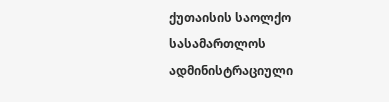ქუთაისის საოლქო სასამართლოს ადმინისტრაციული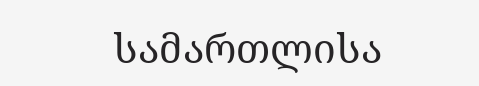სამართლისა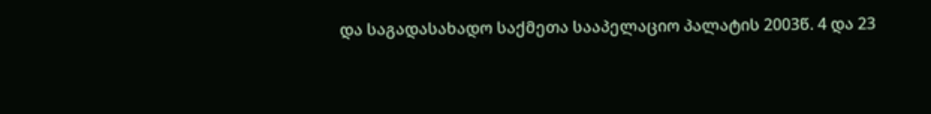და საგადასახადო საქმეთა სააპელაციო პალატის 2003წ. 4 და 23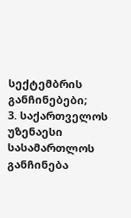სექტემბრის განჩინებები;
3. საქართველოს უზენაესი სასამართლოს განჩინება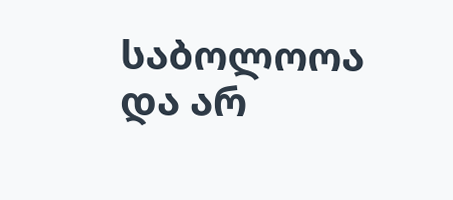საბოლოოა და არ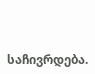საჩივრდება.